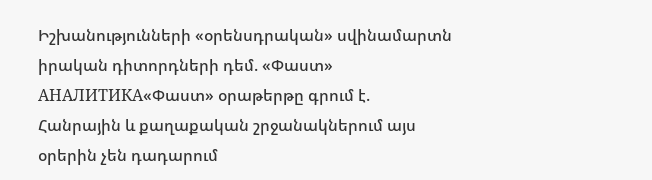Իշխանությունների «օրենսդրական» սվինամարտն իրական դիտորդների դեմ. «Փաստ»
АНАЛИТИКА«Փաստ» օրաթերթը գրում է.
Հանրային և քաղաքական շրջանակներում այս օրերին չեն դադարում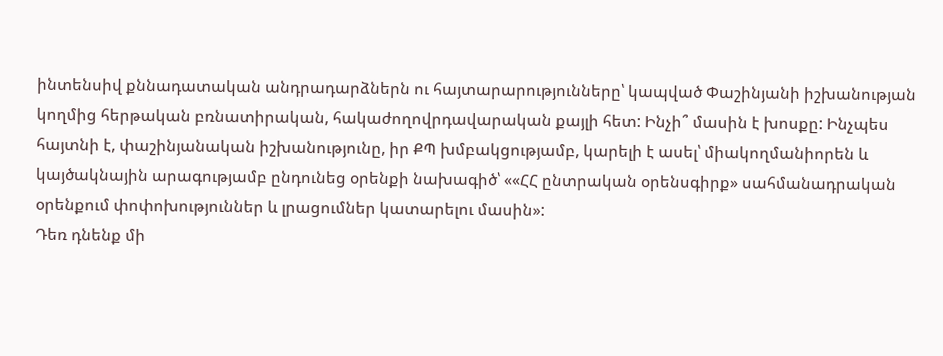ինտենսիվ քննադատական անդրադարձներն ու հայտարարությունները՝ կապված Փաշինյանի իշխանության կողմից հերթական բռնատիրական, հակաժողովրդավարական քայլի հետ: Ինչի՞ մասին է խոսքը: Ինչպես հայտնի է, փաշինյանական իշխանությունը, իր ՔՊ խմբակցությամբ, կարելի է ասել՝ միակողմանիորեն և կայծակնային արագությամբ ընդունեց օրենքի նախագիծ՝ ««ՀՀ ընտրական օրենսգիրք» սահմանադրական օրենքում փոփոխություններ և լրացումներ կատարելու մասին»:
Դեռ դնենք մի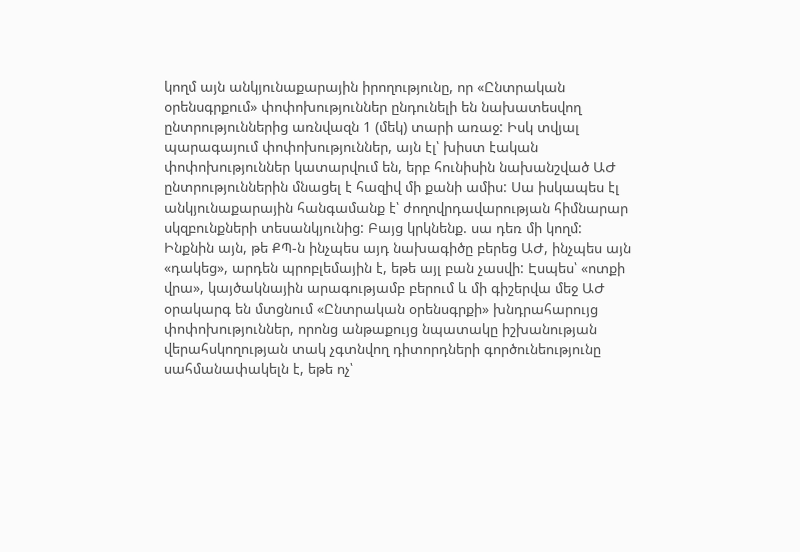կողմ այն անկյունաքարային իրողությունը, որ «Ընտրական օրենսգրքում» փոփոխություններ ընդունելի են նախատեսվող ընտրություններից առնվազն 1 (մեկ) տարի առաջ: Իսկ տվյալ պարագայում փոփոխություններ, այն էլ՝ խիստ էական փոփոխություններ կատարվում են, երբ հունիսին նախանշված ԱԺ ընտրություններին մնացել է հազիվ մի քանի ամիս: Սա իսկապես էլ անկյունաքարային հանգամանք է՝ ժողովրդավարության հիմնարար սկզբունքների տեսանկյունից: Բայց կրկնենք. սա դեռ մի կողմ:
Ինքնին այն, թե ՔՊ-ն ինչպես այդ նախագիծը բերեց ԱԺ, ինչպես այն «դակեց», արդեն պրոբլեմային է, եթե այլ բան չասվի: Էսպես՝ «ոտքի վրա», կայծակնային արագությամբ բերում և մի գիշերվա մեջ ԱԺ օրակարգ են մտցնում «Ընտրական օրենսգրքի» խնդրահարույց փոփոխություններ, որոնց անթաքույց նպատակը իշխանության վերահսկողության տակ չգտնվող դիտորդների գործունեությունը սահմանափակելն է, եթե ոչ՝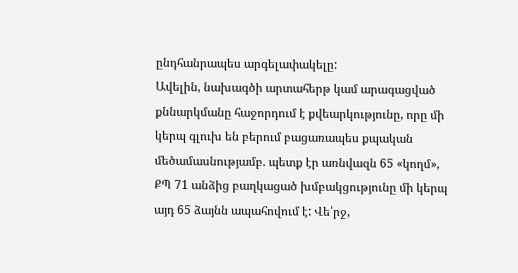ընդհանրապես արգելափակելը:
Ավելին, նախագծի արտահերթ կամ արագացված քննարկմանը հաջորդում է քվեարկությունը, որը մի կերպ գլուխ են բերում բացառապես քպական մեծամասնությամբ. պետք էր առնվազն 65 «կողմ», ՔՊ 71 անձից բաղկացած խմբակցությունը մի կերպ այդ 65 ձայնն ապահովում է: Վե՛րջ,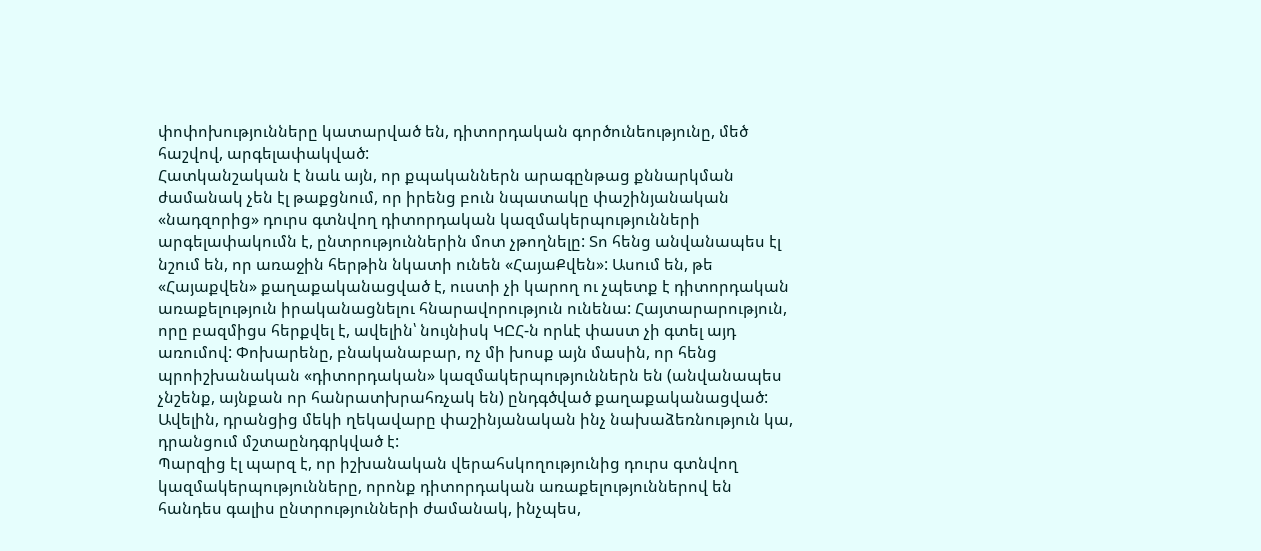փոփոխությունները կատարված են, դիտորդական գործունեությունը, մեծ հաշվով, արգելափակված:
Հատկանշական է նաև այն, որ քպականներն արագընթաց քննարկման ժամանակ չեն էլ թաքցնում, որ իրենց բուն նպատակը փաշինյանական «նադզորից» դուրս գտնվող դիտորդական կազմակերպությունների արգելափակումն է, ընտրություններին մոտ չթողնելը: Տո հենց անվանապես էլ նշում են, որ առաջին հերթին նկատի ունեն «ՀայաՔվեն»: Ասում են, թե «Հայաքվեն» քաղաքականացված է, ուստի չի կարող ու չպետք է դիտորդական առաքելություն իրականացնելու հնարավորություն ունենա: Հայտարարություն, որը բազմիցս հերքվել է, ավելին՝ նույնիսկ ԿԸՀ-ն որևէ փաստ չի գտել այդ առումով: Փոխարենը, բնականաբար, ոչ մի խոսք այն մասին, որ հենց պրոիշխանական «դիտորդական» կազմակերպություններն են (անվանապես չնշենք, այնքան որ հանրատխրահռչակ են) ընդգծված քաղաքականացված: Ավելին, դրանցից մեկի ղեկավարը փաշինյանական ինչ նախաձեռնություն կա, դրանցում մշտաընդգրկված է:
Պարզից էլ պարզ է, որ իշխանական վերահսկողությունից դուրս գտնվող կազմակերպությունները, որոնք դիտորդական առաքելություններով են հանդես գալիս ընտրությունների ժամանակ, ինչպես,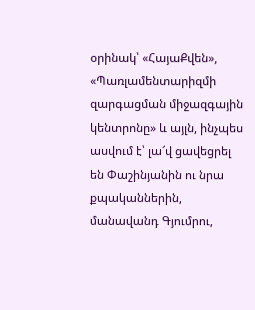օրինակ՝ «ՀայաՔվեն», «Պառլամենտարիզմի զարգացման միջազգային կենտրոնը» և այլն, ինչպես ասվում է՝ լա՜վ ցավեցրել են Փաշինյանին ու նրա քպականներին, մանավանդ Գյումրու,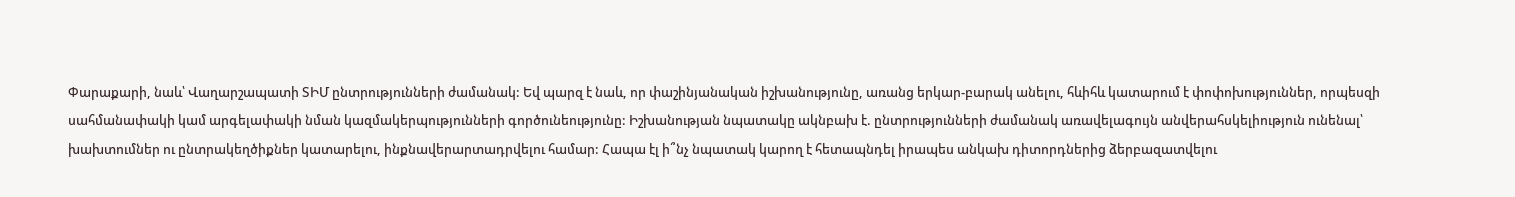Փարաքարի, նաև՝ Վաղարշապատի ՏԻՄ ընտրությունների ժամանակ: Եվ պարզ է նաև, որ փաշինյանական իշխանությունը, առանց երկար-բարակ անելու, հևիհև կատարում է փոփոխություններ, որպեսզի սահմանափակի կամ արգելափակի նման կազմակերպությունների գործունեությունը: Իշխանության նպատակը ակնբախ է. ընտրությունների ժամանակ առավելագույն անվերահսկելիություն ունենալ՝ խախտումներ ու ընտրակեղծիքներ կատարելու, ինքնավերարտադրվելու համար: Հապա էլ ի՞նչ նպատակ կարող է հետապնդել իրապես անկախ դիտորդներից ձերբազատվելու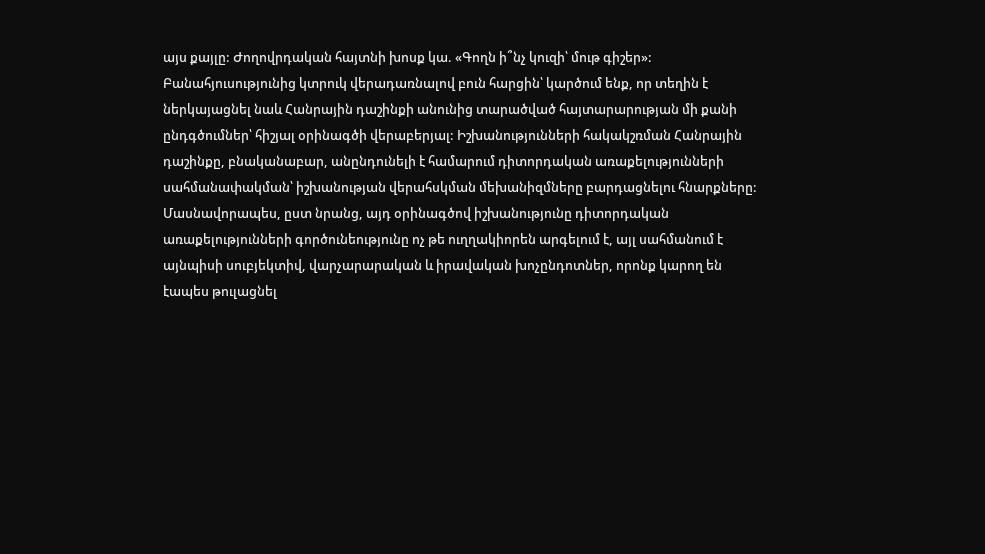այս քայլը: Ժողովրդական հայտնի խոսք կա. «Գողն ի՞նչ կուզի՝ մութ գիշեր»:
Բանահյուսությունից կտրուկ վերադառնալով բուն հարցին՝ կարծում ենք, որ տեղին է ներկայացնել նաև Հանրային դաշինքի անունից տարածված հայտարարության մի քանի ընդգծումներ՝ հիշյալ օրինագծի վերաբերյալ: Իշխանությունների հակակշռման Հանրային դաշինքը, բնականաբար, անընդունելի է համարում դիտորդական առաքելությունների սահմանափակման՝ իշխանության վերահսկման մեխանիզմները բարդացնելու հնարքները: Մասնավորապես, ըստ նրանց, այդ օրինագծով իշխանությունը դիտորդական առաքելությունների գործունեությունը ոչ թե ուղղակիորեն արգելում է, այլ սահմանում է այնպիսի սուբյեկտիվ, վարչարարական և իրավական խոչընդոտներ, որոնք կարող են էապես թուլացնել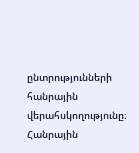ընտրությունների հանրային վերահսկողությունը։ Հանրային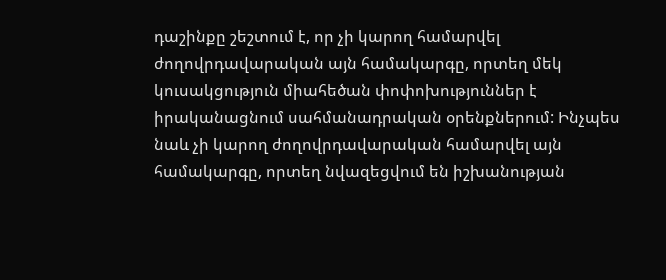դաշինքը շեշտում է, որ չի կարող համարվել ժողովրդավարական այն համակարգը, որտեղ մեկ կուսակցություն միահեծան փոփոխություններ է իրականացնում սահմանադրական օրենքներում: Ինչպես նաև չի կարող ժողովրդավարական համարվել այն համակարգը, որտեղ նվազեցվում են իշխանության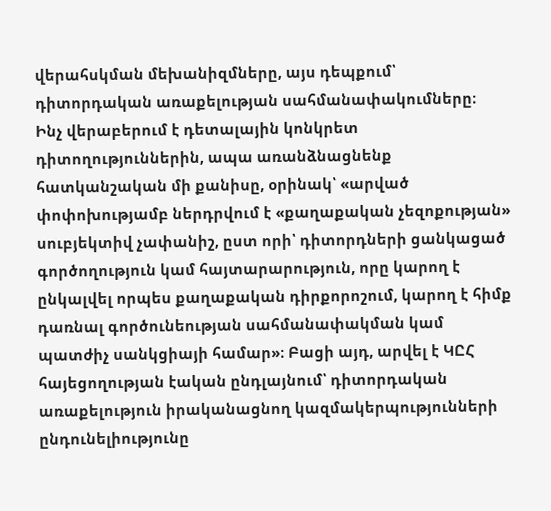վերահսկման մեխանիզմները, այս դեպքում՝ դիտորդական առաքելության սահմանափակումները։
Ինչ վերաբերում է դետալային կոնկրետ դիտողություններին, ապա առանձնացնենք հատկանշական մի քանիսը, օրինակ՝ «արված փոփոխությամբ ներդրվում է «քաղաքական չեզոքության» սուբյեկտիվ չափանիշ, ըստ որի՝ դիտորդների ցանկացած գործողություն կամ հայտարարություն, որը կարող է ընկալվել որպես քաղաքական դիրքորոշում, կարող է հիմք դառնալ գործունեության սահմանափակման կամ պատժիչ սանկցիայի համար»։ Բացի այդ, արվել է ԿԸՀ հայեցողության էական ընդլայնում՝ դիտորդական առաքելություն իրականացնող կազմակերպությունների ընդունելիությունը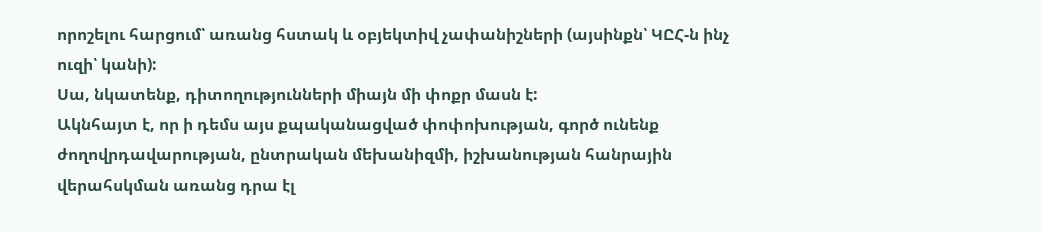որոշելու հարցում՝ առանց հստակ և օբյեկտիվ չափանիշների (այսինքն՝ ԿԸՀ-ն ինչ ուզի՝ կանի):
Սա, նկատենք, դիտողությունների միայն մի փոքր մասն է:
Ակնհայտ է, որ ի դեմս այս քպականացված փոփոխության, գործ ունենք ժողովրդավարության, ընտրական մեխանիզմի, իշխանության հանրային վերահսկման առանց դրա էլ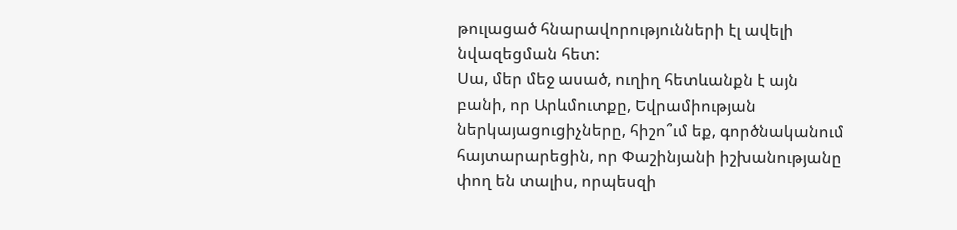թուլացած հնարավորությունների էլ ավելի նվազեցման հետ:
Սա, մեր մեջ ասած, ուղիղ հետևանքն է այն բանի, որ Արևմուտքը, Եվրամիության ներկայացուցիչները, հիշո՞ւմ եք, գործնականում հայտարարեցին, որ Փաշինյանի իշխանությանը փող են տալիս, որպեսզի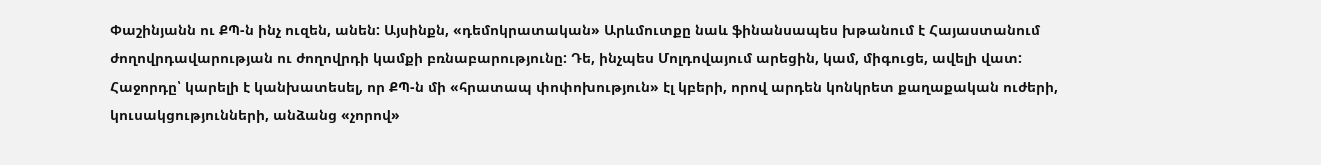Փաշինյանն ու ՔՊ-ն ինչ ուզեն, անեն: Այսինքն, «դեմոկրատական» Արևմուտքը նաև ֆինանսապես խթանում է Հայաստանում ժողովրդավարության ու ժողովրդի կամքի բռնաբարությունը: Դե, ինչպես Մոլդովայում արեցին, կամ, միգուցե, ավելի վատ:
Հաջորդը՝ կարելի է կանխատեսել, որ ՔՊ-ն մի «հրատապ փոփոխություն» էլ կբերի, որով արդեն կոնկրետ քաղաքական ուժերի, կուսակցությունների, անձանց «չորով»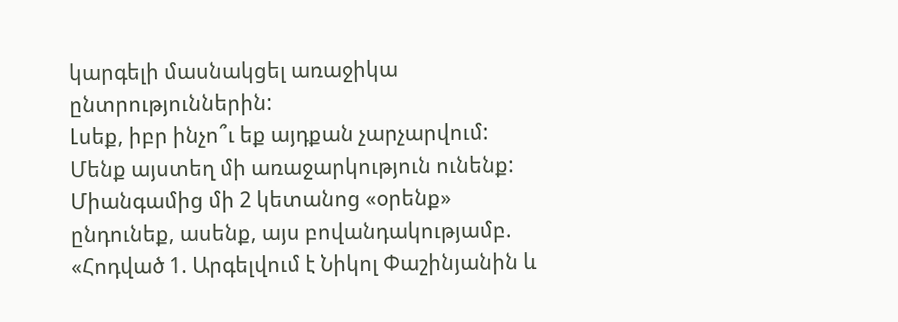կարգելի մասնակցել առաջիկա ընտրություններին:
Լսեք, իբր ինչո՞ւ եք այդքան չարչարվում: Մենք այստեղ մի առաջարկություն ունենք: Միանգամից մի 2 կետանոց «օրենք» ընդունեք, ասենք, այս բովանդակությամբ.
«Հոդված 1. Արգելվում է Նիկոլ Փաշինյանին և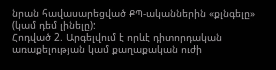նրան հավասարեցված ՔՊ-ականներին «քլնգելը» (կամ դեմ լինելը):
Հոդված 2. Արգելվում է որևէ դիտորդական առաքելության կամ քաղաքական ուժի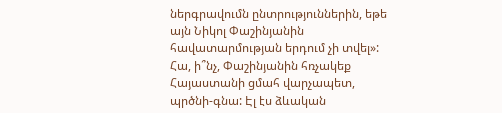ներգրավումն ընտրություններին, եթե այն Նիկոլ Փաշինյանին հավատարմության երդում չի տվել»:
Հա, ի՞նչ, Փաշինյանին հռչակեք Հայաստանի ցմահ վարչապետ, պրծնի-գնա: Էլ էս ձևական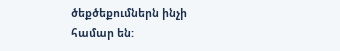ծեքծեքումներն ինչի համար են: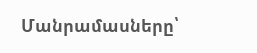Մանրամասները՝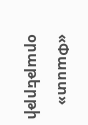«Փաստ» օրաթերթի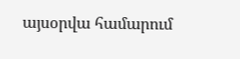այսօրվա համարում